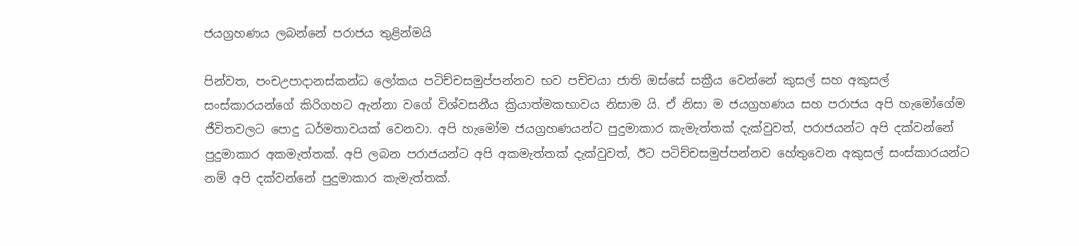ජයග්‍රහණය ලබන්නේ පරාජය තුළින්මයි

පින්වත, පංචඋපාදානස්කන්ධ ලෝකය පටිච්චසමුප්පන්නව භව පච්චයා ජාති ඔස්සේ සක්‍රීය වෙන්නේ කුසල් සහ අකුසල් සංස්කාරයන්ගේ කිරිගහට ඇන්නා වගේ විශ්වසනීය ක්‍රියාත්මකභාවය නිසාම යි. ඒ නිසා ම ජයග්‍රහණය සහ පරාජය අපි හැමෝගේම ජීවිතවලට පොදු ධර්මතාවයක් වෙනවා. අපි හැමෝම ජයග්‍රහණයන්ට පුදුමාකාර කැමැත්තක් දැක්වුවත්, පරාජයන්ට අපි දක්වන්නේ පුදුමාකාර අකමැත්තක්. අපි ලබන පරාජයන්ට අපි අකමැත්තක් දැක්වුවත්, ඊට පටිච්චසමුප්පන්නව හේතුවෙන අකුසල් සංස්කාරයන්ට නම් අපි දක්වන්නේ පුදුමාකාර කැමැත්තක්.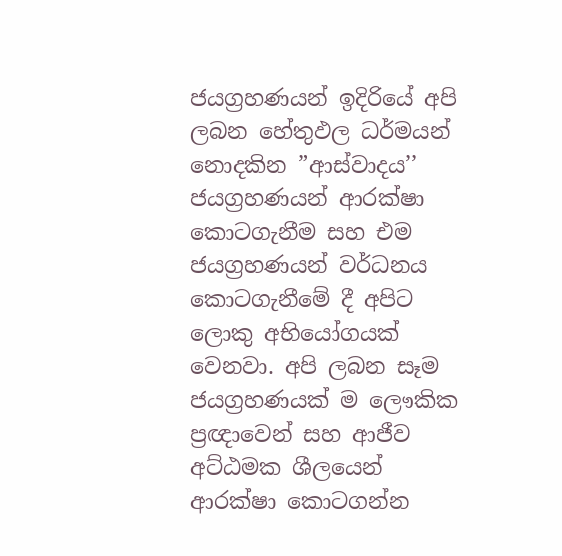ජයග්‍රහණයන් ඉදිරියේ අපි ලබන හේතුඵල ධර්මයන් නොදකින ”ආස්වාදය’’ ජයග්‍රහණයන් ආරක්ෂා කොටගැනීම සහ එම ජයග්‍රහණයන් වර්ධනය කොටගැනීමේ දී අපිට ලොකු අභියෝගයක් වෙනවා. අපි ලබන සෑම ජයග්‍රහණයක් ම ලෞකික ප්‍රඥාවෙන් සහ ආජීව අට්ඨමක ශීලයෙන් ආරක්ෂා කොටගන්න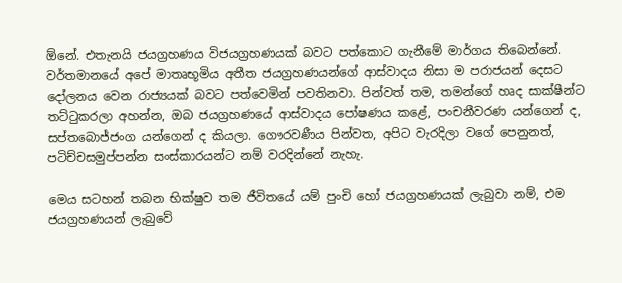ඕනේ. එතැනයි ජයග්‍රහණය විජයග්‍රහණයක් බවට පත්කොට ගැනීමේ මාර්ගය තිබෙන්නේ. වර්තමානයේ අපේ මාතෘභූමිය අතීත ජයග්‍රහණයන්ගේ ආස්වාදය නිසා ම පරාජයන් දෙසට දෝලනය වෙන රාජ්‍යයක් බවට පත්වෙමින් පවතිනවා. පින්වත් තම, තමන්ගේ හෘද සාක්ෂීන්ට තට්ටුකරලා අහන්න, ඔබ ජයග්‍රහණයේ ආස්වාදය පෝෂණය කළේ, පංචනීවරණ යන්ගෙන් ද, සප්තබොජ්ජංග යන්ගෙන් ද කියලා. ගෞරවණීය පින්වත, අපිට වැරදිලා වගේ පෙනුනත්, පටිච්චසමුප්පන්න සංස්කාරයන්ට නම් වරදින්නේ නැහැ.

මෙය සටහන් තබන භික්ෂුව තම ජීවිතයේ යම් පුංචි හෝ ජයග්‍රහණයක් ලැබුවා නම්, එම ජයග්‍රහණයන් ලැබුවේ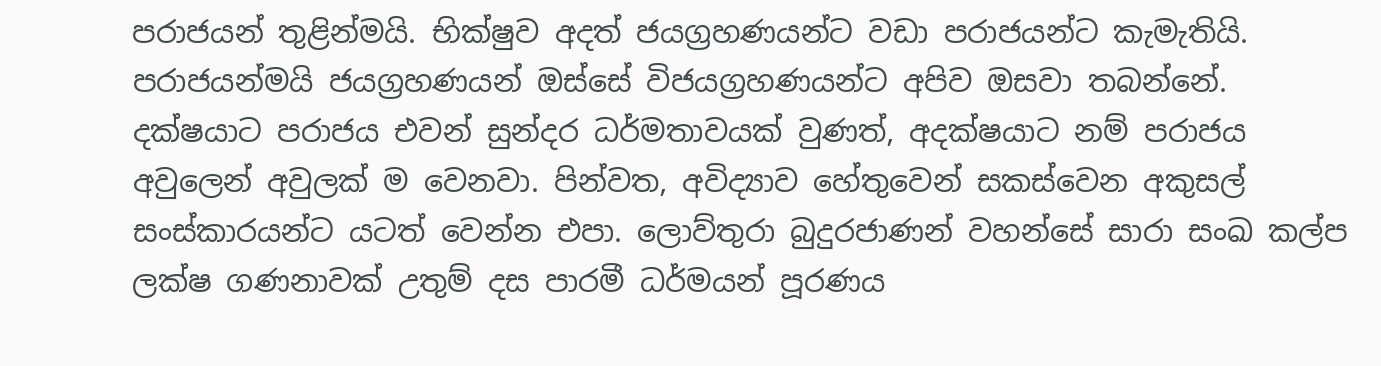පරාජයන් තුළින්මයි. භික්ෂුව අදත් ජයග්‍රහණයන්ට වඩා පරාජයන්ට කැමැතියි. පරාජයන්මයි ජයග්‍රහණයන් ඔස්සේ විජයග්‍රහණයන්ට අපිව ඔසවා තබන්නේ. දක්ෂයාට පරාජය එවන් සුන්දර ධර්මතාවයක් වුණත්, අදක්ෂයාට නම් පරාජය අවුලෙන් අවුලක් ම වෙනවා. පින්වත, අවිද්‍යාව හේතුවෙන් සකස්වෙන අකුසල් සංස්කාරයන්ට යටත් වෙන්න එපා. ලොව්තුරා බුදුරජාණන් වහන්සේ සාරා සංඛ කල්ප ලක්ෂ ගණනාවක් උතුම් දස පාරමී ධර්මයන් පූරණය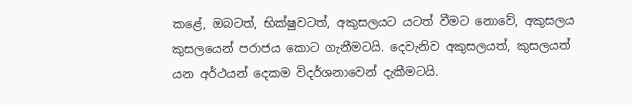කළේ, ඔබටත්, භික්ෂුවටත්, අකුසලයට යටත් වීමට නොවේ, අකුසලය කුසලයෙන් පරාජය කොට ගැනීමටයි. දෙවැනිව අකුසලයත්, කුසලයත් යන අර්ථයන් දෙකම විදර්ශනාවෙන් දැකීමටයි.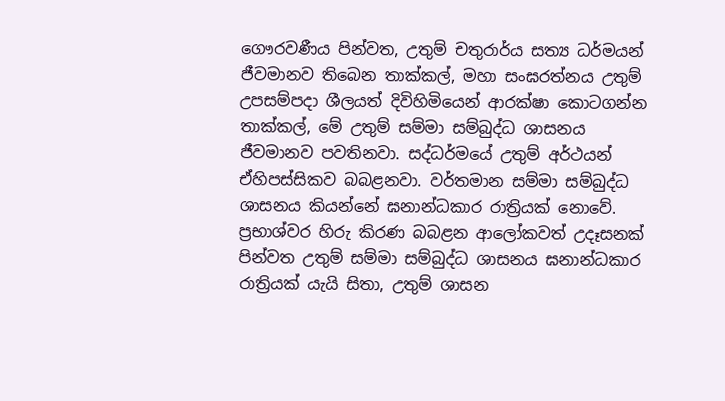ගෞරවණීය පින්වත, උතුම් චතුරාර්ය සත්‍ය ධර්මයන් ජීවමානව තිබෙන තාක්කල්, මහා සංඝරත්නය උතුම් උපසම්පදා ශීලයත් දිවිහිමියෙන් ආරක්ෂා කොටගන්න තාක්කල්, මේ උතුම් සම්මා සම්බුද්ධ ශාසනය ජීවමානව පවතිනවා. සද්ධර්මයේ උතුම් අර්ථයන් ඒහිපස්සිකව බබළනවා. වර්තමාන සම්මා සම්බුද්ධ ශාසනය කියන්නේ ඝනාන්ධකාර රාත්‍රියක් නොවේ. ප්‍රභාශ්වර හිරු කිරණ බබළන ආලෝකවත් උදෑසනක් පින්වත උතුම් සම්මා සම්බුද්ධ ශාසනය ඝනාන්ධකාර රාත්‍රියක් යැයි සිතා, උතුම් ශාසන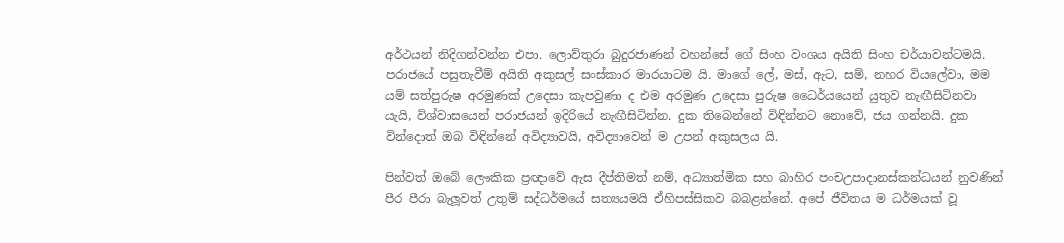අර්ථයන් නිදිගන්වන්න එපා. ලොව්තුරා බුදුරජාණන් වහන්සේ ගේ සිංහ වංශය අයිති සිංහ චර්යාවන්ටමයි. පරාජයේ පසුතැවීම් අයිති අකුසල් සංස්කාර මාරයාටම යි. මාගේ ලේ, මස්, ඇට, සම්, නහර වියලේවා, මම යම් සත්පුරුෂ අරමුණක් උදෙසා කැපවුණා ද එම අරමුණ උදෙසා පුරුෂ ධෛර්යයෙන් යුතුව නැඟීසිටිනවා යැයි, විශ්වාසයෙන් පරාජයන් ඉදිරියේ නැඟීසිටින්න. දුක තිබෙන්නේ විඳින්නට නොවේ, ජය ගන්නයි. දුක වින්දොත් ඔබ විඳින්නේ අවිද්‍යාවයි, අවිද්‍යාවෙන් ම උපන් අකුසලය යි.

පින්වත් ඔබේ ලෞකික ප්‍රඥාවේ ඇස දීප්තිමත් නම්, අධ්‍යාත්මික සහ බාහිර පංචඋපාදානස්කන්ධයන් නුවණින් පීර පීරා බැලූවත් උතුම් සද්ධර්මයේ සත්‍යයමයි ඒහිපස්සිකව බබළන්නේ. අපේ ජීවිතය ම ධර්මයක් වූ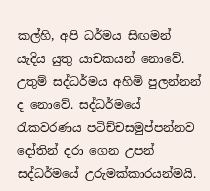කල්හි, අපි ධර්මය සිඟමන් යැදිය යුතු යාචකයන් නොවේ. උතුම් සද්ධර්මය අහිමි පුලන්නන් ද නොවේ. සද්ධර්මයේ රැකවරණය පටිච්චසමුප්පන්නව දෝතින් දරා ගෙන උපන් සද්ධර්මයේ උරුමක්කාරයන්මයි.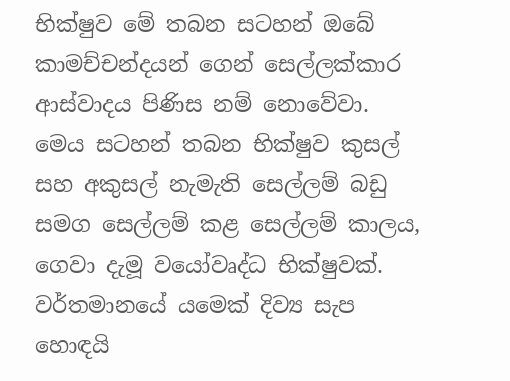භික්ෂුව මේ තබන සටහන් ඔබේ කාමච්චන්දයන් ගෙන් සෙල්ලක්කාර ආස්වාදය පිණිස නම් නොවේවා. මෙය සටහන් තබන භික්ෂුව කුසල් සහ අකුසල් නැමැති සෙල්ලම් බඩු සමග සෙල්ලම් කළ සෙල්ලම් කාලය, ගෙවා දැමූ වයෝවෘද්ධ භික්ෂුවක්. වර්තමානයේ යමෙක් දිව්‍ය සැප හොඳයි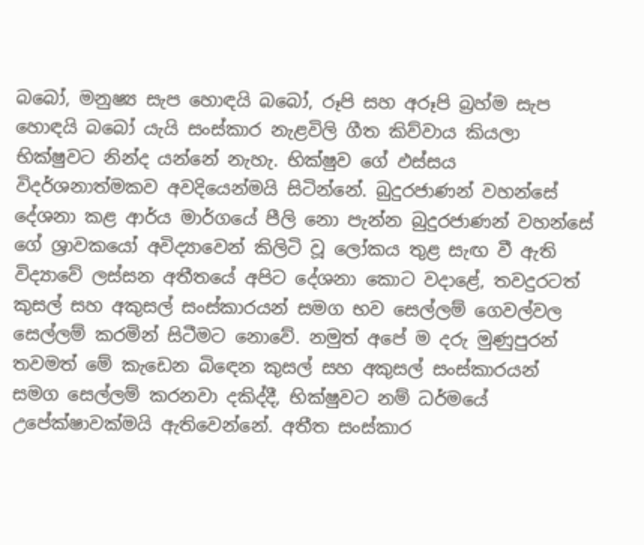බබෝ, මනුෂ්‍ය සැප හොඳයි බබෝ, රූපි සහ අරූපි බ්‍රහ්ම සැප හොඳයි බබෝ යැයි සංස්කාර නැළවිලි ගීත කිව්වාය කියලා භික්ෂුවට නින්ද යන්නේ නැහැ. භික්ෂුව ගේ ඵස්සය විදර්ශනාත්මකව අවදියෙන්මයි සිටින්නේ. බුදුරජාණන් වහන්සේ දේශනා කළ ආර්ය මාර්ගයේ පීලි නො පැන්න බුදුරජාණන් වහන්සේ ගේ ශ්‍රාවකයෝ අවිද්‍යාවෙන් කිලිටි වූ ලෝකය තුළ සැඟ වී ඇති විද්‍යාවේ ලස්සන අතීතයේ අපිට දේශනා කොට වදාළේ, තවදුරටත් කුසල් සහ අකුසල් සංස්කාරයන් සමග භව සෙල්ලම් ගෙවල්වල සෙල්ලම් කරමින් සිටීමට නොවේ. නමුත් අපේ ම දරු මුණුපුරන් තවමත් මේ කැඩෙන බිඳෙන කුසල් සහ අකුසල් සංස්කාරයන් සමග සෙල්ලම් කරනවා දකිද්දී, භික්ෂුවට නම් ධර්මයේ උපේක්ෂාවක්මයි ඇතිවෙන්නේ. අතීත සංස්කාර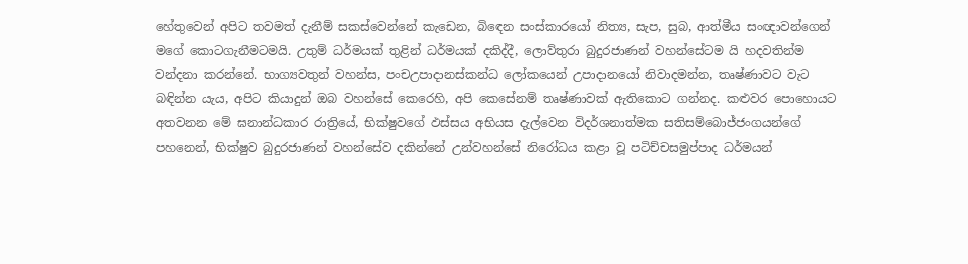හේතුවෙන් අපිට තවමත් දැනීම් සකස්වෙන්නේ කැඩෙන, බිඳෙන සංස්කාරයෝ නිත්‍ය, සැප, සුබ, ආත්මීය සංඥාවන්ගෙන් මගේ කොටගැනීමටමයි. උතුම් ධර්මයක් තුළින් ධර්මයක් දකිද්දී, ලොව්තුරා බුදුරජාණන් වහන්සේටම යි හදවතින්ම වන්දනා කරන්නේ. භාග්‍යවතුන් වහන්ස, පංචඋපාදානස්කන්ධ ලෝකයෙන් උපාදානයෝ නිවාදමන්න, තෘෂ්ණාවට වැට බඳින්න යැය, අපිට කියාදුන් ඔබ වහන්සේ කෙරෙහි, අපි කෙසේනම් තෘෂ්ණාවක් ඇතිකොට ගන්නද. කළුවර පොහොයට අතවනන මේ ඝනාන්ධකාර රාත්‍රියේ, භික්ෂුවගේ ඵස්සය අභියස දැල්වෙන විදර්ශනාත්මක සතිසම්බොජ්ජංගයන්ගේ පහනෙන්, භික්ෂුව බුදුරජාණන් වහන්සේව දකින්නේ උන්වහන්සේ නිරෝධය කළා වූ පටිච්චසමුප්පාද ධර්මයන්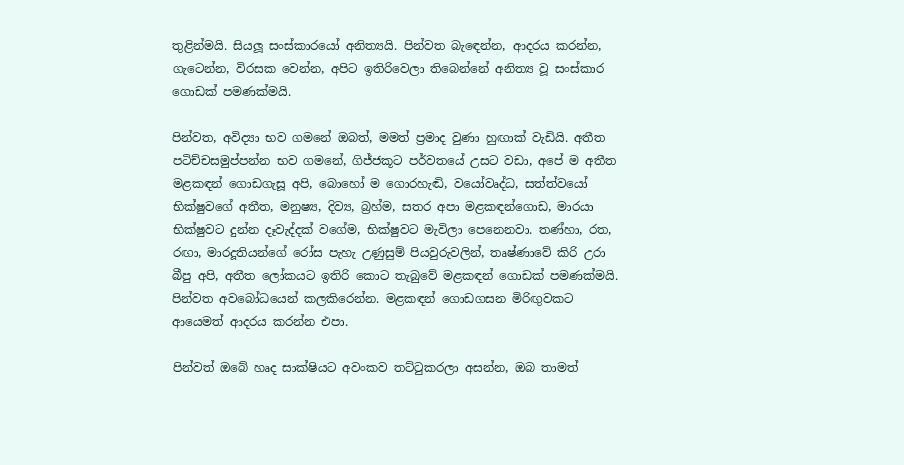තුළින්මයි. සියලූ සංස්කාරයෝ අනිත්‍යයි. පින්වත බැඳෙන්න, ආදරය කරන්න, ගැටෙන්න, විරසක වෙන්න, අපිට ඉතිරිවෙලා තිබෙන්නේ අනිත්‍ය වූ සංස්කාර ගොඩක් පමණක්මයි.

පින්වත, අවිද්‍යා භව ගමනේ ඔබත්, මමත් ප්‍රමාද වුණා හුඟාක් වැඩියි. අතීත පටිච්චසමුප්පන්න භව ගමනේ, ගිජ්ජකූට පර්වතයේ උසට වඩා, අපේ ම අතීත මළකඳන් ගොඩගැසූ අපි, බොහෝ ම ගොරහැඬි, වයෝවෘද්ධ, සත්ත්වයෝ භික්ෂුවගේ අතීත, මනුෂ්‍ය, දිව්‍ය, බ්‍රහ්ම, සතර අපා මළකඳන්ගොඩ, මාරයා භික්ෂුවට දුන්න දෑවැද්දක් වගේම, භික්ෂුවට මැවිලා පෙනෙනවා. තණ්හා, රත, රඟා, මාරදූතියන්ගේ රෝස පැහැ උණුසුම් පියවුරුවලින්, තෘෂ්ණාවේ කිරි උරා බීපු අපි, අතීත ලෝකයට ඉතිරි කොට තැබුවේ මළකඳන් ගොඩක් පමණක්මයි. පින්වත අවබෝධයෙන් කලකිරෙන්න. මළකඳන් ගොඩගසන මිරිඟුවකට ආයෙමත් ආදරය කරන්න එපා.

පින්වත් ඔබේ හෘද සාක්ෂියට අවංකව තට්ටුකරලා අසන්න, ඔබ තාමත්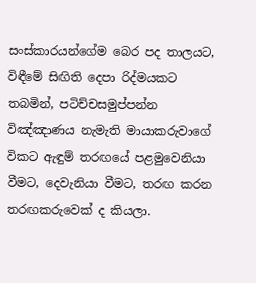සංස්කාරයන්ගේම බෙර පද තාලයට, විඳීමේ සිඟිති දෙපා රිද්මයකට තබමින්, පටිච්චසමුප්පන්න විඤ්ඤාණය නැමැති මායාකරුවාගේ විකට ඇඳුම් තරඟයේ පළමුවෙනියා වීමට, දෙවැනියා වීමට, තරඟ කරන තරඟකරුවෙක් ද කියලා.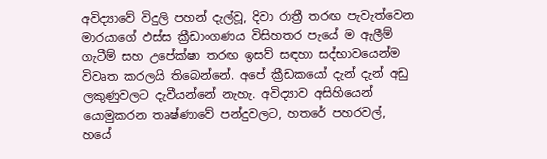අවිද්‍යාවේ විදුලි පහන් දැල්වූ, දිවා රාත්‍රී තරඟ පැවැත්වෙන මාරයාගේ ඵස්ස ක්‍රීඩාංගණය විසිහතර පැයේ ම ඇලීම් ගැටීම් සහ උපේක්ෂා තරඟ ඉසව් සඳහා සද්භාවයෙන්ම විවෘත කරලයි තිබෙන්නේ. අපේ ක්‍රීඩකයෝ දැන් දැන් අඩු ලකුණුවලට දැවීයන්නේ නැහැ. අවිද්‍යාව අසිහියෙන් යොමුකරන තෘෂ්ණාවේ පන්දුවලට, හතරේ පහරවල්, හයේ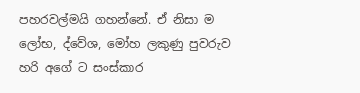පහරවල්මයි ගහන්නේ. ඒ නිසා ම ලෝභ, ද්වේශ, මෝහ ලකුණු පුවරුව හරි අගේ ට සංස්කාර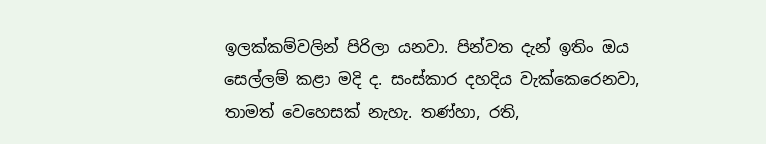ඉලක්කම්වලින් පිරිලා යනවා. පින්වත දැන් ඉතිං ඔය සෙල්ලම් කළා මදි ද. සංස්කාර දහදිය වැක්කෙරෙනවා, තාමත් වෙහෙසක් නැහැ. තණ්හා, රති,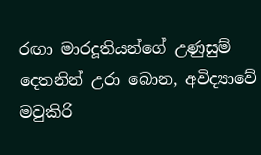රඟා මාරදූතියන්ගේ උණුසුම් දෙතනින් උරා බොන, අවිද්‍යාවේ මවුකිරි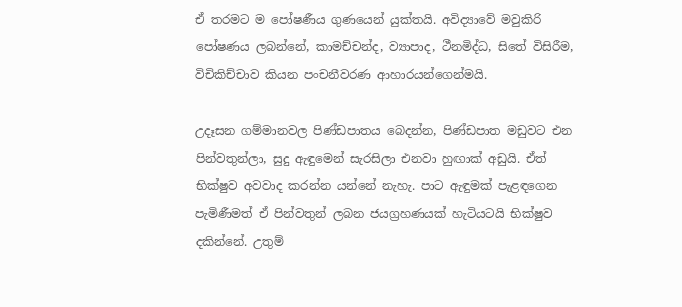ඒ තරමට ම පෝෂණීය ගුණයෙන් යුක්තයි. අවිද්‍යාවේ මවුකිරි පෝෂණය ලබන්නේ, කාමච්චන්ද, ව්‍යාපාද, ථීනමිද්ධ, සිතේ විසිරීම, විචිකිච්චාව කියන පංචනීවරණ ආහාරයන්ගෙන්මයි.

උදෑසන ගම්මානවල පිණ්ඩපාතය බෙදන්න, පිණ්ඩපාත මඩුවට එන පින්වතුන්ලා, සුදු ඇඳුමෙන් සැරසිලා එනවා හුඟාක් අඩුයි. ඒත් භික්ෂුව අවවාද කරන්න යන්නේ නැහැ. පාට ඇඳුමක් පැළඳගෙන පැමිණීමත් ඒ පින්වතුන් ලබන ජයග්‍රහණයක් හැටියටයි භික්ෂුව දකින්නේ. උතුම්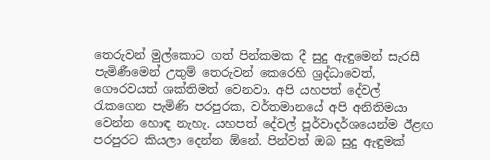තෙරුවන් මුල්කොට ගත් පින්කමක දී සුදු ඇඳුමෙන් සැරසී පැමිණීමෙන් උතුම් තෙරුවන් කෙරෙහි ශ්‍රද්ධාවෙත්, ගෞරවයත් ශක්තිමත් වෙනවා. අපි යහපත් දේවල් රැකගෙන පැමිණි පරපුරක, වර්තමානයේ අපි අනිතිමයා වෙන්න හොඳ නැහැ. යහපත් දේවල් පූර්වාදර්ශයෙන්ම ඊළඟ පරපුරට කියලා දෙන්න ඕනේ. පින්වත් ඔබ සුදු ඇඳුමක්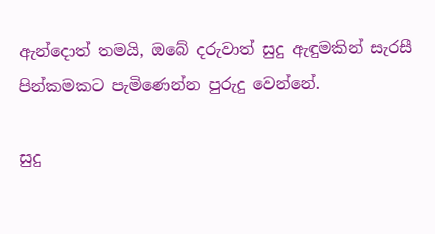ඇන්දොත් තමයි, ඔබේ දරුවාත් සුදු ඇඳුමකින් සැරසී පින්කමකට පැමිණෙන්න පුරුදු වෙන්නේ.

සුදු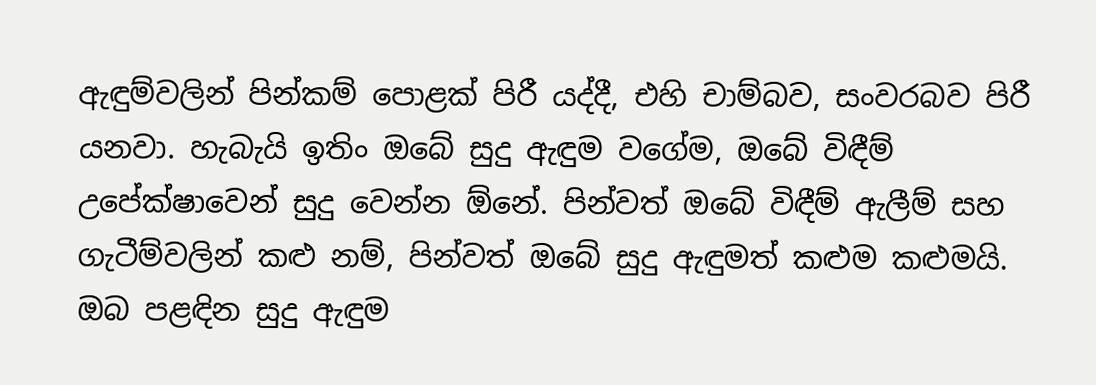ඇඳුම්වලින් පින්කම් පොළක් පිරී යද්දී, එහි චාම්බව, සංවරබව පිරී යනවා. හැබැයි ඉතිං ඔබේ සුදු ඇඳුම වගේම, ඔබේ විඳීම් උපේක්ෂාවෙන් සුදු වෙන්න ඕනේ. පින්වත් ඔබේ විඳීම් ඇලීම් සහ ගැටීම්වලින් කළු නම්, පින්වත් ඔබේ සුදු ඇඳුමත් කළුම කළුමයි. ඔබ පළඳින සුදු ඇඳුම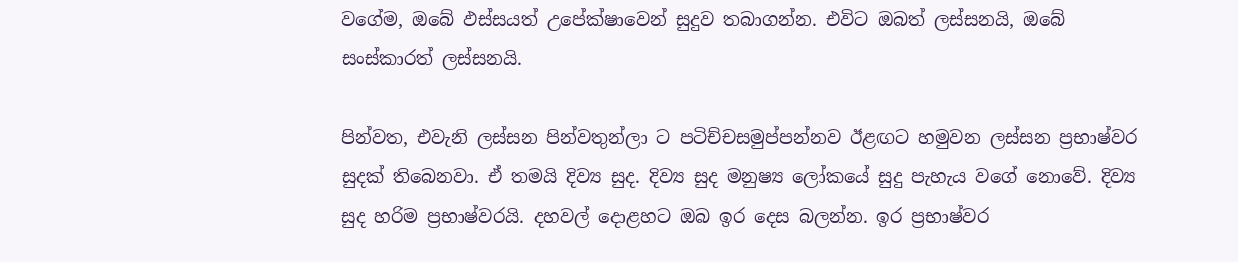වගේම, ඔබේ ඵස්සයත් උපේක්ෂාවෙන් සුදුව තබාගන්න. එවිට ඔබත් ලස්සනයි, ඔබේ සංස්කාරත් ලස්සනයි.

පින්වත, එවැනි ලස්සන පින්වතුන්ලා ට පටිච්චසමුප්පන්නව ඊළඟට හමුවන ලස්සන ප්‍රභාෂ්වර සුදක් තිබෙනවා. ඒ තමයි දිව්‍ය සුද. දිව්‍ය සුද මනුෂ්‍ය ලෝකයේ සුදු පැහැය වගේ නොවේ. දිව්‍ය සුද හරිම ප්‍රභාෂ්වරයි. දහවල් දොළහට ඔබ ඉර දෙස බලන්න. ඉර ප්‍රභාෂ්වර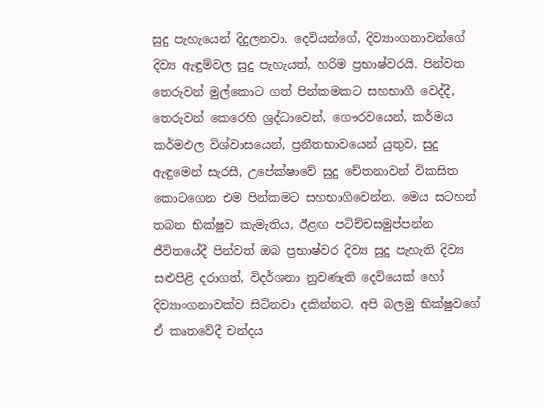සුදු පැහැයෙන් දිදුලනවා. දෙවියන්ගේ, දිව්‍යාංගනාවන්ගේ දිව්‍ය ඇඳුම්වල සුදු පැහැයත්, හරිම ප්‍රභාෂ්වරයි. පින්වත තෙරුවන් මුල්කොට ගත් පින්කමකට සහභාගී වෙද්දී, තෙරුවන් කෙරෙහි ශ්‍රද්ධාවෙන්, ගෞරවයෙන්, කර්මය කර්මඵල විශ්වාසයෙන්, ප්‍රනීතභාවයෙන් යුතුව, සුදු ඇඳුමෙන් සැරසී, උපේක්ෂාවේ සුදු චේතනාවන් විකසිත කොටගෙන එම පින්කමට සහභාගිවෙන්න. මෙය සටහන් තබන භික්ෂුව කැමැතිය, ඊළඟ පටිච්චසමුප්පන්න ජීවිතයේදී පින්වත් ඔබ ප්‍රභාෂ්වර දිව්‍ය සුදු පැහැති දිව්‍ය සළුපිළි දරාගත්, විදර්ශනා නුවණැති දෙවියෙක් හෝ දිව්‍යාංගනාවක්ව සිටිනවා දකින්නට. අපි බලමු භික්ෂුවගේ ඒ කෘතවේදී චන්දය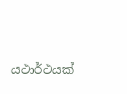යථාර්ථයක්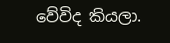වේවිද කියලා.